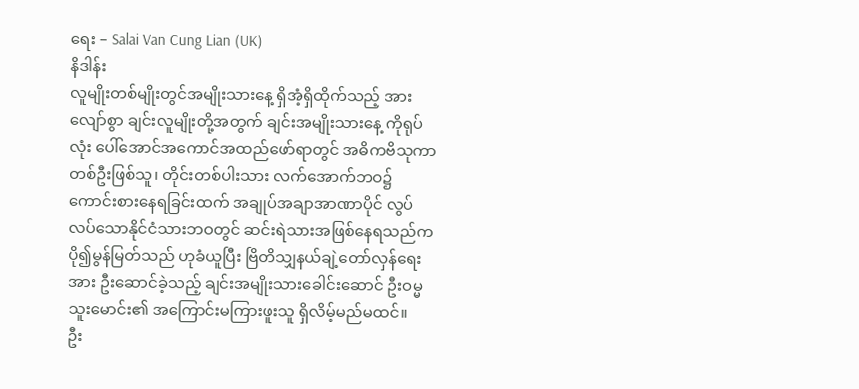ရေး – Salai Van Cung Lian (UK)
နိဒါန်း
လူမျိုးတစ်မျိုးတွင်အမျိုးသားနေ့ ရှိအံ့ရှိထိုက်သည့် အားလျော်စွာ ချင်းလူမျိုးတို့အတွက် ချင်းအမျိုးသားနေ့ ကိုရုပ်လုံး ပေါ်အောင်အကောင်အထည်ဖော်ရာတွင် အဓိကဗိသုကာ တစ်ဦးဖြစ်သူ၊ တိုင်းတစ်ပါးသား လက်အောက်ဘဝ၌ ကောင်းစားနေရခြင်းထက် အချုပ်အချာအာဏာပိုင် လွပ်လပ်သောနိုင်ငံသားဘဝတွင် ဆင်းရဲသားအဖြစ်နေရသည်က ပို၍မွန်မြတ်သည် ဟုခံယူပြီး ဗြိတိသျှနယ်ချဲ့တော်လှန်ရေးအား ဦးဆောင်ခဲ့သည့် ချင်းအမျိုးသားခေါင်းဆောင် ဦးဝမ္မသူးမောင်း၏ အကြောင်းမကြားဖူးသူ ရှိလိမ့်မည်မထင်။
ဦး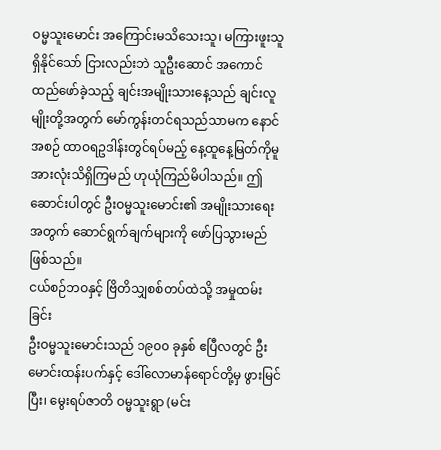ဝမ္မသူးမောင်း အကြောင်းမသိသေးသူ၊ မကြားဖူးသူ ရှိနိုင်သော် ငြားလည်းဘဲ သူဦးဆောင် အကောင်ထည်ဖော်ခဲ့သည့် ချင်းအမျိုးသားနေ့သည် ချင်းလူမျိုးတို့အတွက် မော်ကွန်းတင်ရသည်သာမက နောင်အစဉ် ထာဝရဥဒါန်းတွင်ရပ်မည့် နေ့ထူနေ့မြတ်ကိုမူ အားလုံးသိရှိကြမည် ဟုယုံကြည်မိပါသည်။ ဤဆောင်းပါတွင် ဦးဝမ္မသူးမောင်း၏ အမျိုးသားရေးအတွက် ဆောင်ရွက်ချက်များကို ဖော်ပြသွားမည်ဖြစ်သည်။
ငယ်စဉ်ဘဝနှင့် ဗြိတိသျှစစ်တပ်ထဲသို့ အမှုထမ်းခြင်း
ဦးဝမ္မသူးမောင်းသည် ၁၉၀၀ ခုနှစ် ဧပြီလတွင် ဦးမောင်းထန်းပက်နှင့် ဒေါ်လောမာန်ရောင်တို့မှ ဖွားမြင်ပြီး၊ မွေးရပ်ဇာတိ ဝမ္မသူးရွာ (မင်း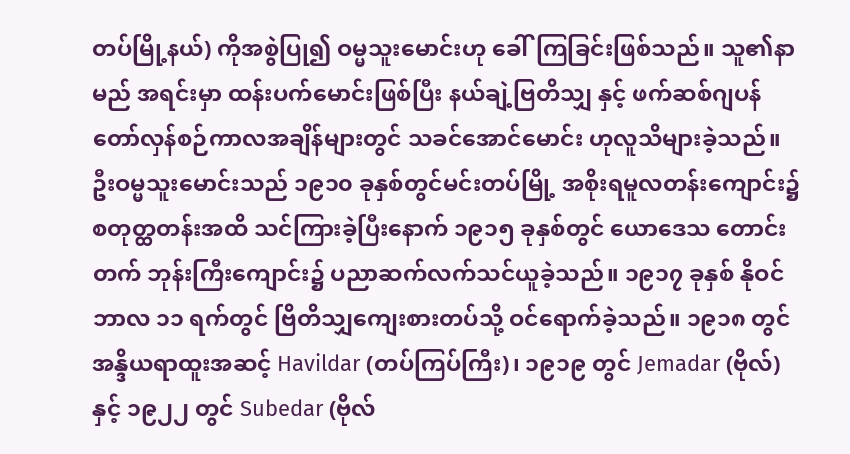တပ်မြို့နယ်) ကိုအစွဲပြု၍ ဝမ္မသူးမောင်းဟု ခေါ်ကြခြင်းဖြစ်သည်။ သူ၏နာမည် အရင်းမှာ ထန်းပက်မောင်းဖြစ်ပြီး နယ်ချဲ့ဗြတိသျှ နှင့် ဖက်ဆစ်ဂျပန် တော်လှန်စဉ်ကာလအချိန်များတွင် သခင်အောင်မောင်း ဟုလူသိများခဲ့သည်။ ဦးဝမ္မသူးမောင်းသည် ၁၉၁၀ ခုနှစ်တွင်မင်းတပ်မြို့ အစိုးရမူလတန်းကျောင်း၌ စတုတ္ထတန်းအထိ သင်ကြားခဲ့ပြီးနောက် ၁၉၁၅ ခုနှစ်တွင် ယောဒေသ တောင်းတက် ဘုန်းကြီးကျောင်း၌ ပညာဆက်လက်သင်ယူခဲ့သည်။ ၁၉၁၇ ခုနှစ် နိုဝင်ဘာလ ၁၁ ရက်တွင် ဗြိတိသျှကျေးစားတပ်သို့ ဝင်ရောက်ခဲ့သည်။ ၁၉၁၈ တွင်အန္ဒိယရာထူးအဆင့် Havildar (တပ်ကြပ်ကြီး)၊ ၁၉၁၉ တွင် Jemadar (ဗိုလ်) နှင့် ၁၉၂၂ တွင် Subedar (ဗိုလ်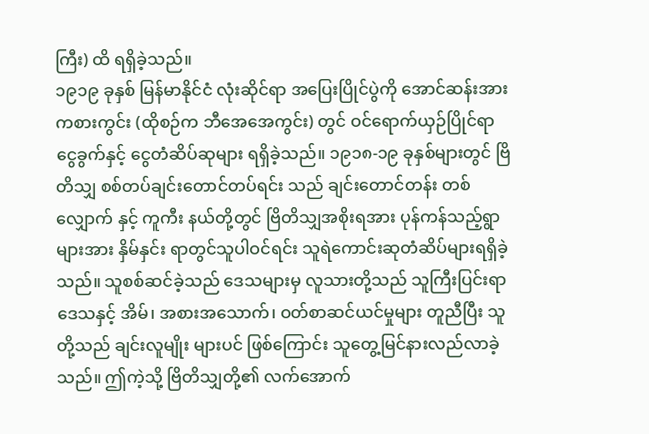ကြီး) ထိ ရရှိခဲ့သည်။
၁၉၁၉ ခုနှစ် မြန်မာနိုင်ငံ လုံးဆိုင်ရာ အပြေးပြိုင်ပွဲကို အောင်ဆန်းအားကစားကွင်း (ထိုစဉ်က ဘီအေအေကွင်း) တွင် ဝင်ရောက်ယှဉ်ပြိုင်ရာ ငွေခွက်နှင့် ငွေတံဆိပ်ဆုများ ရရှိခဲ့သည်။ ၁၉၁၈-၁၉ ခုနှစ်များတွင် ဗြိတိသျှ စစ်တပ်ချင်းတောင်တပ်ရင်း သည် ချင်းတောင်တန်း တစ်လျှောက် နှင့် ကူကီး နယ်တို့တွင် ဗြိတိသျှအစိုးရအား ပုန်ကန်သည့်ရွာများအား နှိမ်နှင်း ရာတွင်သူပါဝင်ရင်း သူရဲကောင်းဆုတံဆိပ်များရရှိခဲ့သည်။ သူစစ်ဆင်ခဲ့သည် ဒေသများမှ လူသားတို့သည် သူကြီးပြင်းရာ ဒေသနှင့် အိမ်၊ အစားအသောက်၊ ဝတ်စာဆင်ယင်မှုများ တူညီပြီး သူတို့သည် ချင်းလူမျိုး များပင် ဖြစ်ကြောင်း သူတွေ့မြင်နားလည်လာခဲ့ သည်။ ဤကဲ့သို့ ဗြိတိသျှတို့၏ လက်အောက်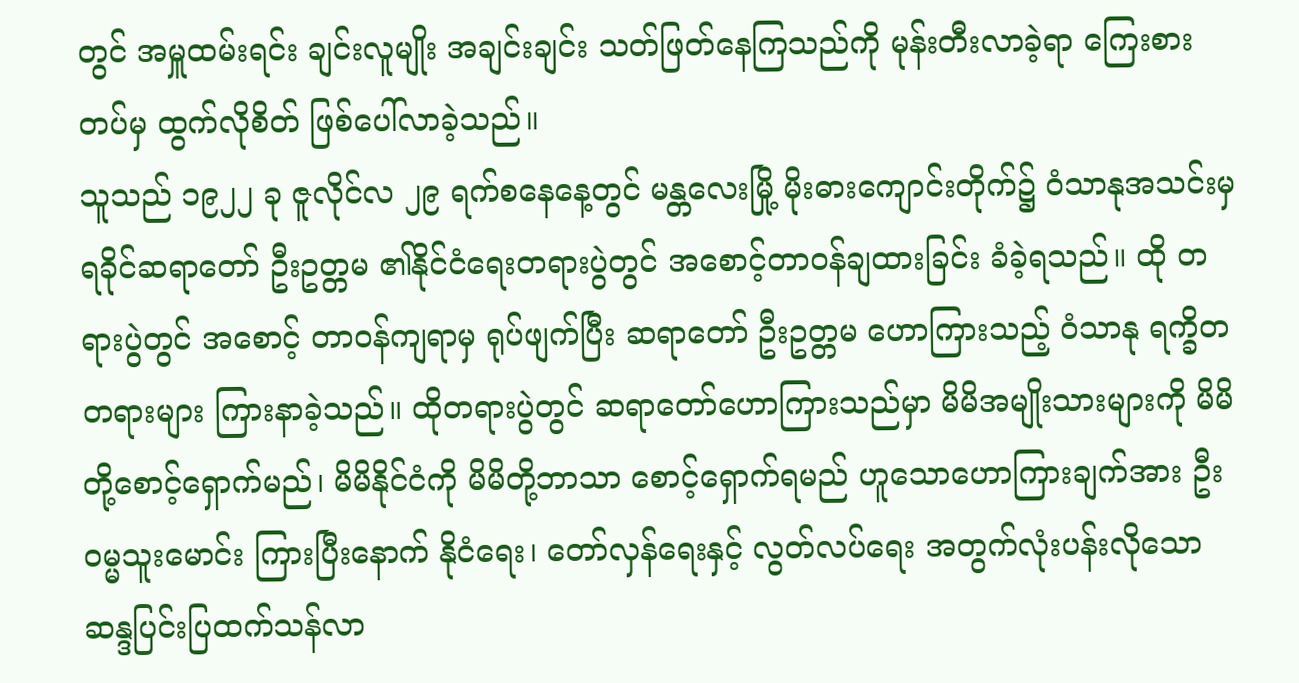တွင် အမှူထမ်းရင်း ချင်းလူမျိုး အချင်းချင်း သတ်ဖြတ်နေကြသည်ကို မုန်းတီးလာခဲ့ရာ ကြေးစားတပ်မှ ထွက်လိုစိတ် ဖြစ်ပေါ်လာခဲ့သည်။
သူသည် ၁၉၂၂ ခု ဇူလိုင်လ ၂၉ ရက်စနေနေ့တွင် မန္တလေးမြို့ မိုးဓားကျောင်းတိုက်၌ ဝံသာနုအသင်းမှ ရခိုင်ဆရာတော် ဦးဥတ္တမ ၏နိုင်ငံရေးတရားပွဲတွင် အစောင့်တာဝန်ချထားခြင်း ခံခဲ့ရသည်။ ထို တရားပွဲတွင် အစောင့် တာဝန်ကျရာမှ ရုပ်ဖျက်ပြီး ဆရာတော် ဦးဥတ္တမ ဟောကြားသည့် ဝံသာနု ရက္ခိတတရားများ ကြားနာခဲ့သည်။ ထိုတရားပွဲတွင် ဆရာတော်ဟောကြားသည်မှာ မိမိအမျိုးသားများကို မိမိတို့စောင့်ရှောက်မည်၊ မိမိနိုင်ငံကို မိမိတို့ဘာသာ စောင့်ရှောက်ရမည် ဟူသောဟောကြားချက်အား ဦးဝမ္မသူးမောင်း ကြားပြီးနောက် နိုငံရေး၊ တော်လှန်ရေးနှင့် လွတ်လပ်ရေး အတွက်လုံးပန်းလိုသော ဆန္ဒပြင်းပြထက်သန်လာ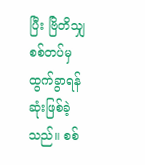ပြီး ဗြိတိသျှ စစ်တပ်မှ ထွက်ခွာရန် ဆုံးဖြစ်ခဲ့သည်။ စစ်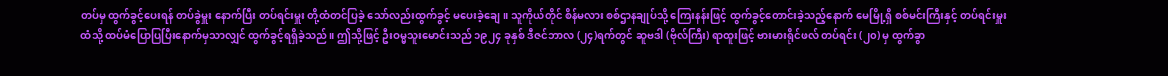တပ်မှ ထွက်ခွင့်ပေးရန် တပ်ခွဲမှူး နောက်ပြီး တပ်ရင်းမှူး တို့ထံတင်ပြခဲ့ သော်လည်းထွက်ခွင့် မပေးခဲ့ချေ။ သူကိုယ်တိုင် စိန်မလား စစ်ဌာနချုပ်သို့ ကြေးနန်းဖြင့် ထွက်ခွင့်တောင်းခဲ့သည့်နောက် မေမြို့ရှိ စစ်မင်းကြီးနှင့် တပ်ရင်းမှူးထံသို့ ထပ်မံပြောပြပြီးနောက်မှသာလျှင် ထွက်ခွင့်ရရှိခဲ့သည်။ ဤသို့ဖြင့် ဦးဝမ္မသူးမောင်းသည် ၁၉၂၄ ခုနှစ် ဒီဇင်ဘာလ (၂၄)ရက်တွင် ဆူဗဒါ (ဗိုလ်ကြီး) ရာထူးဖြင့် ဗားမားရိုင်ဖလ် တပ်ရင်း (၂၀) မှ ထွက်ခွာ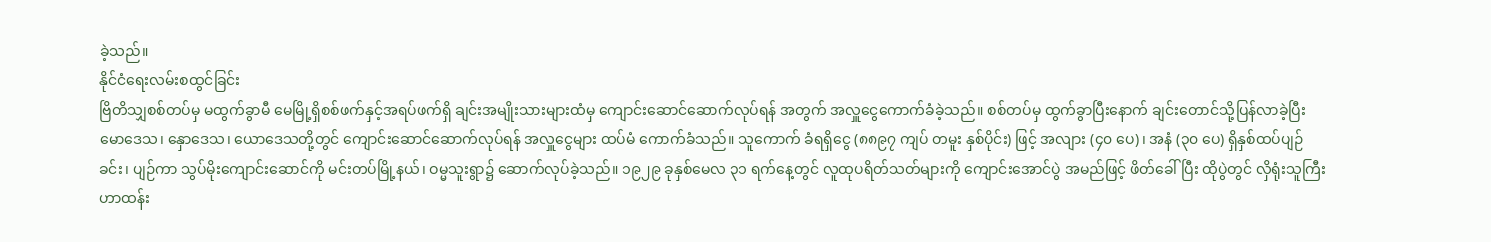ခဲ့သည်။
နိုင်ငံရေးလမ်းစထွင်ခြင်း
ဗြိတိသျှစစ်တပ်မှ မထွက်ခွာမီ မေမြို့ရှိစစ်ဖက်နှင့်အရပ်ဖက်ရှိ ချင်းအမျိုးသားများထံမှ ကျောင်းဆောင်ဆောက်လုပ်ရန် အတွက် အလှူငွေကောက်ခံခဲ့သည်။ စစ်တပ်မှ ထွက်ခွာပြီးနောက် ချင်းတောင်သို့ပြန်လာခဲ့ပြီး မောဒေသ၊ နှောဒေသ၊ ယောဒေသတို့တွင် ကျောင်းဆောင်ဆောက်လုပ်ရန် အလှူငွေများ ထပ်မံ ကောက်ခံသည်။ သူကောက် ခံရရှိငွေ (၈၈၉၇ ကျပ် တမူး နှစ်ပိုင်း) ဖြင့် အလျား (၄၀ ပေ)၊ အနံ (၃၀ ပေ) ရှိနှစ်ထပ်ပျဉ်ခင်း၊ ပျဉ်ကာ သွပ်မိုးကျောင်းဆောင်ကို မင်းတပ်မြို့နယ်၊ ဝမ္မသူးရွာ၌ ဆောက်လုပ်ခဲ့သည်။ ၁၉၂၉ ခုနှစ်မေလ ၃၁ ရက်နေ့တွင် လူထုပရိတ်သတ်များကို ကျောင်းအောင်ပွဲ အမည်ဖြင့် ဖိတ်ခေါ်ပြီး ထိုပွဲတွင် လှိရုံးသူကြီး ဟာထန်း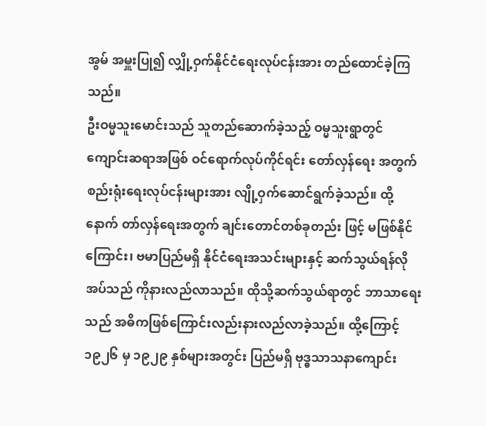အွမ် အမှူးပြု၍ လျှို့ဝှက်နိုင်ငံရေးလုပ်ငန်းအား တည်ထောင်ခဲ့ကြသည်။
ဦးဝမ္မသူးမောင်းသည် သူတည်ဆောက်ခဲ့သည့် ဝမ္မသူးရွာတွင် ကျောင်းဆရာအဖြစ် ဝင်ရောက်လုပ်ကိုင်ရင်း တော်လှန်ရေး အတွက် စည်းရုံးရေးလုပ်ငန်းများအား လျို့ဝှက်ဆောင်ရွက်ခဲ့သည်။ ထို့နောက် တာ်လှန်ရေးအတွက် ချင်းတောင်တစ်ခုတည်း ဖြင့် မဖြစ်နိုင်ကြောင်း၊ ဗမာပြည်မရှိ နိုင်ငံရေးအသင်းများနှင့် ဆက်သွယ်ရန်လိုအပ်သည် ကိုနားလည်လာသည်။ ထိုသို့ဆက်သွယ်ရာတွင် ဘာသာရေးသည် အဓိကဖြစ်ကြောင်းလည်းနားလည်လာခဲ့သည်။ ထို့ကြောင့် ၁၉၂၆ မှ ၁၉၂၉ နှစ်များအတွင်း ပြည်မရှိ ဗုဒ္ဓသာသနာကျောင်း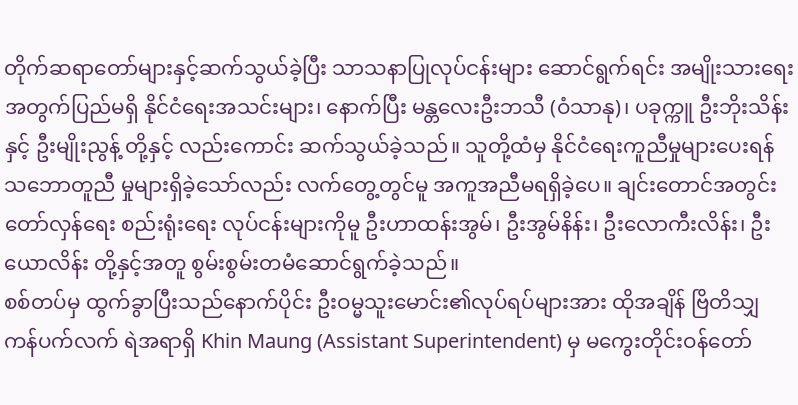တိုက်ဆရာတော်များနှင့်ဆက်သွယ်ခဲ့ပြီး သာသနာပြုလုပ်ငန်းများ ဆောင်ရွက်ရင်း အမျိုးသားရေးအတွက်ပြည်မရှိ နိုင်ငံရေးအသင်းများ၊ နောက်ပြီး မန္တလေးဦးဘသီ (ဝံသာနု)၊ ပခုက္ကူ ဦးဘိုးသိန်း နှင့် ဦးမျိုးညွန့် တို့နှင့် လည်းကောင်း ဆက်သွယ်ခဲ့သည်။ သူတို့ထံမှ နိုင်ငံရေးကူညီမှုများပေးရန် သဘောတူညီ မှုများရှိခဲ့သော်လည်း လက်တွေ့တွင်မူ အကူအညီမရရှိခဲ့ပေ။ ချင်းတောင်အတွင်း တော်လှန်ရေး စည်းရုံးရေး လုပ်ငန်းများကိုမူ ဦးဟာထန်းအွမ်၊ ဦးအွမ်နိန်း၊ ဦးလောကီးလိန်း၊ ဦးယောလိန်း တို့နှင့်အတူ စွမ်းစွမ်းတမံဆောင်ရွက်ခဲ့သည်။
စစ်တပ်မှ ထွက်ခွာပြီးသည်နောက်ပိုင်း ဦးဝမ္မသူးမောင်း၏လုပ်ရပ်များအား ထိုအချိန် ဗြိတိသျှ ကန်ပက်လက် ရဲအရာရှိ Khin Maung (Assistant Superintendent) မှ မကွေးတိုင်းဝန်တော်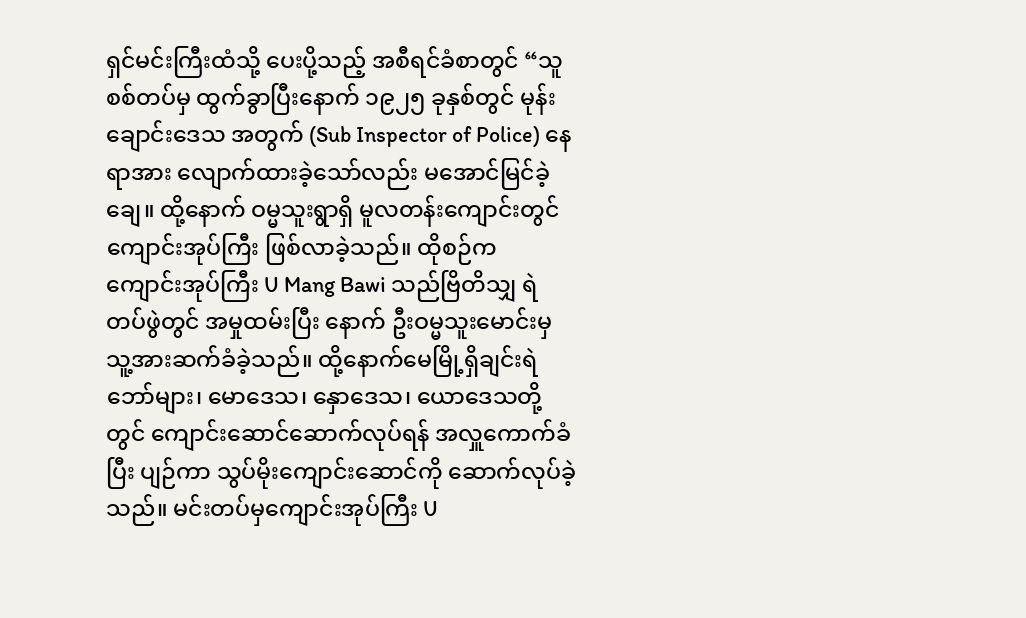ရှင်မင်းကြီးထံသို့ ပေးပို့သည့် အစီရင်ခံစာတွင် “သူစစ်တပ်မှ ထွက်ခွာပြီးနောက် ၁၉၂၅ ခုနှစ်တွင် မုန်းချောင်းဒေသ အတွက် (Sub Inspector of Police) နေရာအား လျောက်ထားခဲ့သော်လည်း မအောင်မြင်ခဲ့ချေ။ ထို့နောက် ဝမ္မသူးရွာရှိ မူလတန်းကျောင်းတွင် ကျောင်းအုပ်ကြီး ဖြစ်လာခဲ့သည်။ ထိုစဉ်က ကျောင်းအုပ်ကြီး U Mang Bawi သည်ဗြိတိသျှ ရဲတပ်ဖွဲတွင် အမှုထမ်းပြီး နောက် ဦးဝမ္မသူးမောင်းမှ သူ့အားဆက်ခံခဲ့သည်။ ထို့နောက်မေမြို့ရှိချင်းရဲဘော်များ၊ မောဒေသ၊ နှောဒေသ၊ ယောဒေသတို့တွင် ကျောင်းဆောင်ဆောက်လုပ်ရန် အလှူကောက်ခံပြီး ပျဉ်ကာ သွပ်မိုးကျောင်းဆောင်ကို ဆောက်လုပ်ခဲ့သည်။ မင်းတပ်မှကျောင်းအုပ်ကြီး U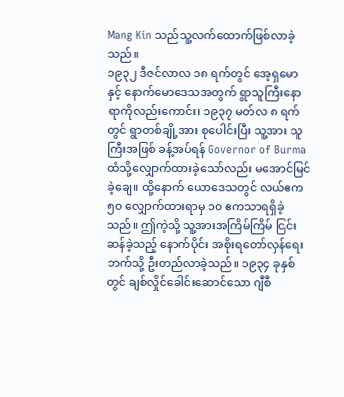Mang Kin သည်သူ့လက်ထောက်ဖြစ်လာခဲ့သည်။
၁၉၃၂ ဒီဇင်လာလ ၁၈ ရက်တွင် အေ့ရှမော နှင့် နောက်မောဒေသအတွက် ရွာသူကြီးနောရာကိုလည်းကောင်း၊ ၁၉၃၇ မတ်လ ၈ ရက်တွင် ရွာတစ်ချို့အား စုပေါင်းပြီး သူ့အား သူကြီးအဖြစ် ခန့်အပ်ရန် Governor of Burma ထံသို့လျှောက်ထားခဲ့သော်လည်း မအောင်မြင်ခဲ့ချေ။ ထို့နောက် ယောဒေသတွင် လယ်ဧက ၅၀ လျှောက်ထားရာမှ ၁၀ ဧကသာရရှိခဲ့သည်။ ဤကဲ့သို့ သူ့အားအကြိမ်ကြိမ် ငြင်းဆန်ခဲ့သည့် နောက်ပိုင်း အစိုးရတော်လှန်ရေးဘက်သို့ ဦးတည်လာခဲ့သည်။ ၁၉၃၄ ခုနှစ်တွင် ချစ်လှိုင်ခေါင်းဆောင်သော ဂျီစီ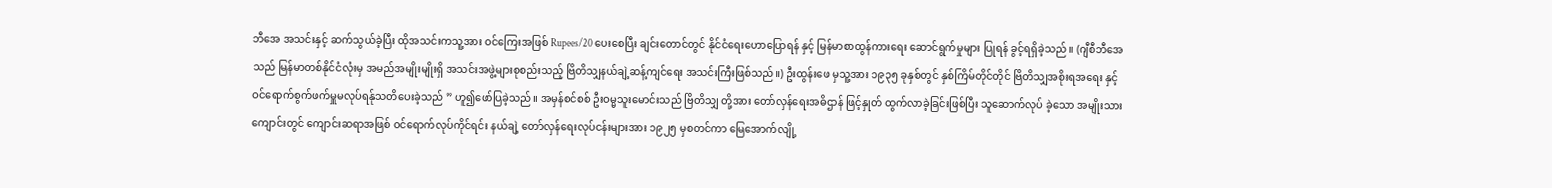ဘီအေ အသင်းနှင့် ဆက်သွယ်ခဲ့ပြီး ထိုအသင်းကသူ့အား ဝင်ကြေးအဖြစ် Rupees/20 ပေးစေပြီး ချင်းတောင်တွင် နိုင်ငံရေးဟောပြောရန် နှင့် မြန်မာစာထွန်ကားရေး ဆောင်ရွက်မှုများ ပြုရန် ခွင့်ရရှိခဲ့သည်။ (ဂျီစီဘီအေ သည် မြန်မာတစ်နိုင်ငံလုံးမှ အမည်အမျိုးမျိုးရှိ အသင်းအဖွဲ့များစုစည်းသည့် ဗြိတိသျှနယ်ချဲ့ဆန့်ကျင်ရေး အသင်းကြီးဖြစ်သည်။) ဦးထွန်းဖေ မှသူ့အား ၁၉၃၅ ခုနှစ်တွင် နှစ်ကြိမ်တိုင်တိုင် ဗြိတိသျှအစိုးရအရေး နှင့် ဝင်ရောက်စွက်ဖက်မှူမလုပ်ရန်ုသတိပေးခဲ့သည် ” ဟူ၍ဖော်ပြခဲ့သည်။ အမှန်စင်စစ် ဦးဝမ္မသူးမောင်းသည် ဗြိတိသျှ တို့အား တော်လှန်ရေးအဓိဌာန် ဖြင့်နှုတ် ထွက်လာခဲ့ခြင်းဖြစ်ပြီး သူဆောက်လုပ် ခဲ့သော အမျိုးသား ကျောင်းတွင် ကျောင်းဆရာအဖြစ် ဝင်ရောက်လုပ်ကိုင်ရင်း နယ်ချဲ့ တော်လှန်ရေးလုပ်ငန်းများအား ၁၉၂၅ မှစတင်ကာ မြေအောက်လျို့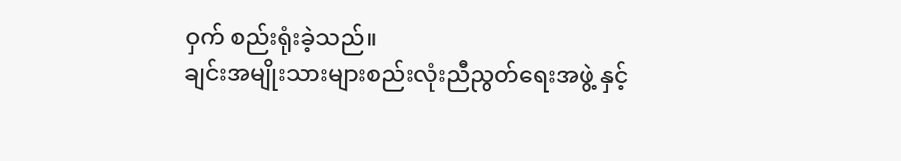ဝှက် စည်းရုံးခဲ့သည်။
ချင်းအမျိုးသားများစည်းလုံးညီညွတ်ရေးအဖွဲ့ နှင့်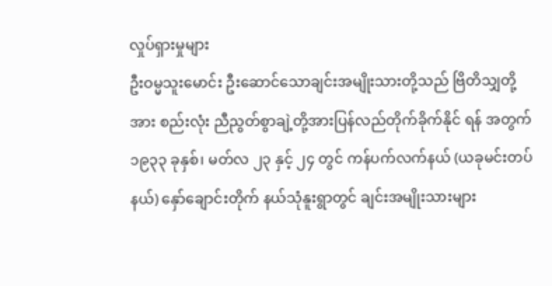လှုပ်ရှားမှုများ
ဦးဝမ္မသူးမောင်း ဦးဆောင်သောချင်းအမျိုးသားတို့သည် ဗြိတိသျှတို့အား စည်းလုံး ညီညွတ်စွာချဲ့တို့အားပြန်လည်တိုက်ခိုက်နိုင် ရန် အတွက် ၁၉၃၃ ခုနှစ်၊ မတ်လ ၂၃ နှင့် ၂၄ တွင် ကန်ပက်လက်နယ် (ယခုမင်းတပ်နယ်) နှော်ချောင်းတိုက် နယ်သုံနူးရွာတွင် ချင်းအမျိုးသားများ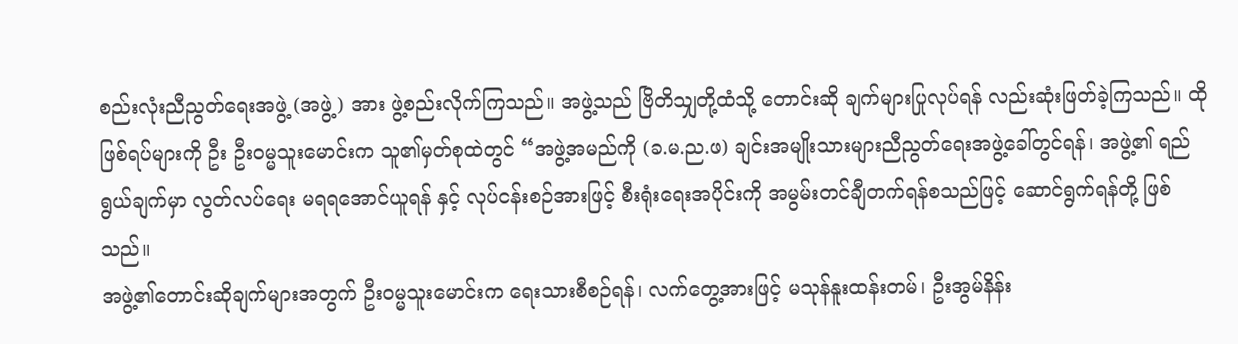စည်းလုံးညီညွတ်ရေးအဖွဲ့ (အဖွဲ့) အား ဖွဲ့စည်းလိုက်ကြသည်။ အဖွဲ့သည် ဗြိတိသျှတို့ထံသို့ တောင်းဆို ချက်များပြုလုပ်ရန် လည်းဆုံးဖြတ်ခဲ့ကြသည်။ ထိုဖြစ်ရပ်များကို ဦး ဦးဝမ္မသူးမောင်းက သူ၏မှတ်စုထဲတွင် “အဖွဲ့အမည်ကို (ခ.မ.ည.ဖ) ချင်းအမျိုးသားများညီညွတ်ရေးအဖွဲ့ခေါ်တွင်ရန်၊ အဖွဲ့၏ ရည်ရွယ်ချက်မှာ လွတ်လပ်ရေး မရရအောင်ယူရန် နှင့် လုပ်ငန်းစဉ်အားဖြင့် စီးရုံးရေးအပိုင်းကို အမွမ်းတင်ချီတက်ရန်စသည်ဖြင့် ဆောင်ရွက်ရန်တို့ ဖြစ်သည်။
အဖွဲ့၏တောင်းဆိုချက်များအတွက် ဦးဝမ္မသူးမောင်းက ရေးသားစီစဉ်ရန်၊ လက်တွေ့အားဖြင့် မသုန်နူးထန်းတမ်၊ ဦးအွမ်နိန်း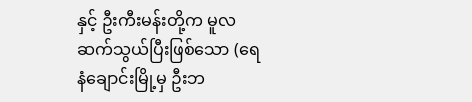နှင့် ဦးကီးမန်းတို့က မူလဆက်သွယ်ပြီးဖြစ်သော (ရေနံချောင်းမြို့မှ ဦးဘ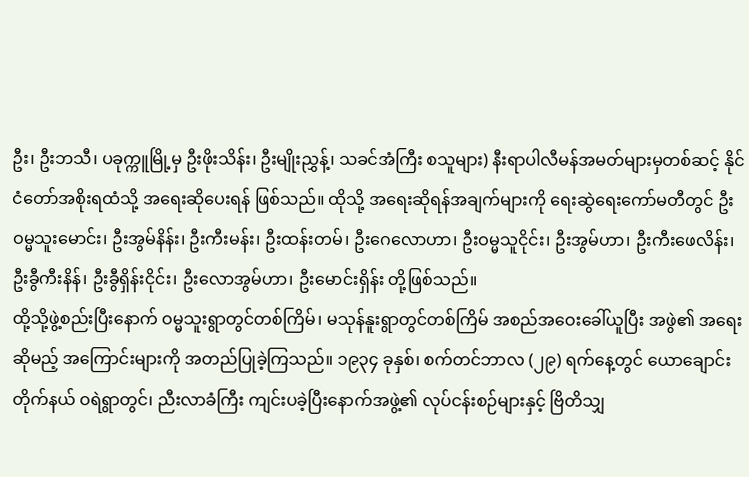ဦး၊ ဦးဘသီ၊ ပခုက္ကူမြို့မှ ဦးဖိုးသိန်း၊ ဦးမျိုးညွှန့်၊ သခင်အံကြီး စသူများ) နီးရာပါလီမန်အမတ်များမှတစ်ဆင့် နိုင်ငံတော်အစိုးရထံသို့ အရေးဆိုပေးရန် ဖြစ်သည်။ ထိုသို့ အရေးဆိုရန်အချက်များကို ရေးဆွဲရေးကော်မတီတွင် ဦးဝမ္မသူးမောင်း၊ ဦးအွမ်နိန်း၊ ဦးကီးမန်း၊ ဦးထန်းတမ်၊ ဦးဂေလောဟာ၊ ဦးဝမ္မသူငိုင်း၊ ဦးအွမ်ဟာ၊ ဦးကီးဖေလိန်း၊ ဦးခွီကီးနိန်၊ ဦးခွီရှိန်းငိုင်း၊ ဦးလောအွမ်ဟာ၊ ဦးမောင်းရှိန်း တို့ဖြစ်သည်။
ထို့သို့ဖွဲ့စည်းပြီးနောက် ဝမ္မသူးရွာတွင်တစ်ကြိမ်၊ မသုန်နူးရွာတွင်တစ်ကြိမ် အစည်အဝေးခေါ်ယူပြီး အဖွဲ၏ အရေးဆိုမည့် အကြောင်းများကို အတည်ပြုခဲ့ကြသည်။ ၁၉၃၄ ခုနှစ်၊ စက်တင်ဘာလ (၂၉) ရက်နေ့တွင် ယောချောင်းတိုက်နယ် ဝရဲရွာတွင်၊ ညီးလာခံကြီး ကျင်းပခဲ့ပြီးနောက်အဖွဲ့၏ လုပ်ငန်းစဉ်များနှင့် ဗြိတိသျှ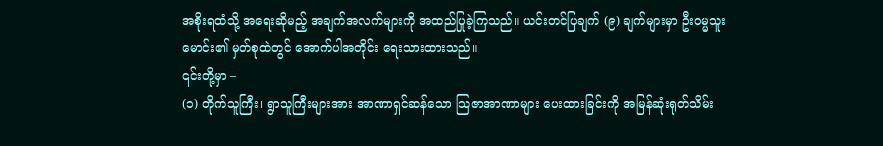အစိုးရထံသို့ အရေးဆိုမည့် အချက်အလက်များကို အထည်ပြုခဲ့ကြသည်။ ယင်းတင်ပြချက် (၉) ချက်များမှာ ဦးဝမ္မသူးမောင်း၏ မှတ်စုထဲတွင် အောက်ပါအတိုင်း ရေးသားထားသည်။
၎င်းတို့မှာ –
(၁) တိုက်သူကြီး၊ ရွာသူကြီးများအား အာဏာရှင်ဆန်သော သြဇာအာဏာများ ပေးထားခြင်းကို အမြန်ဆုံးရုတ်သိမ်း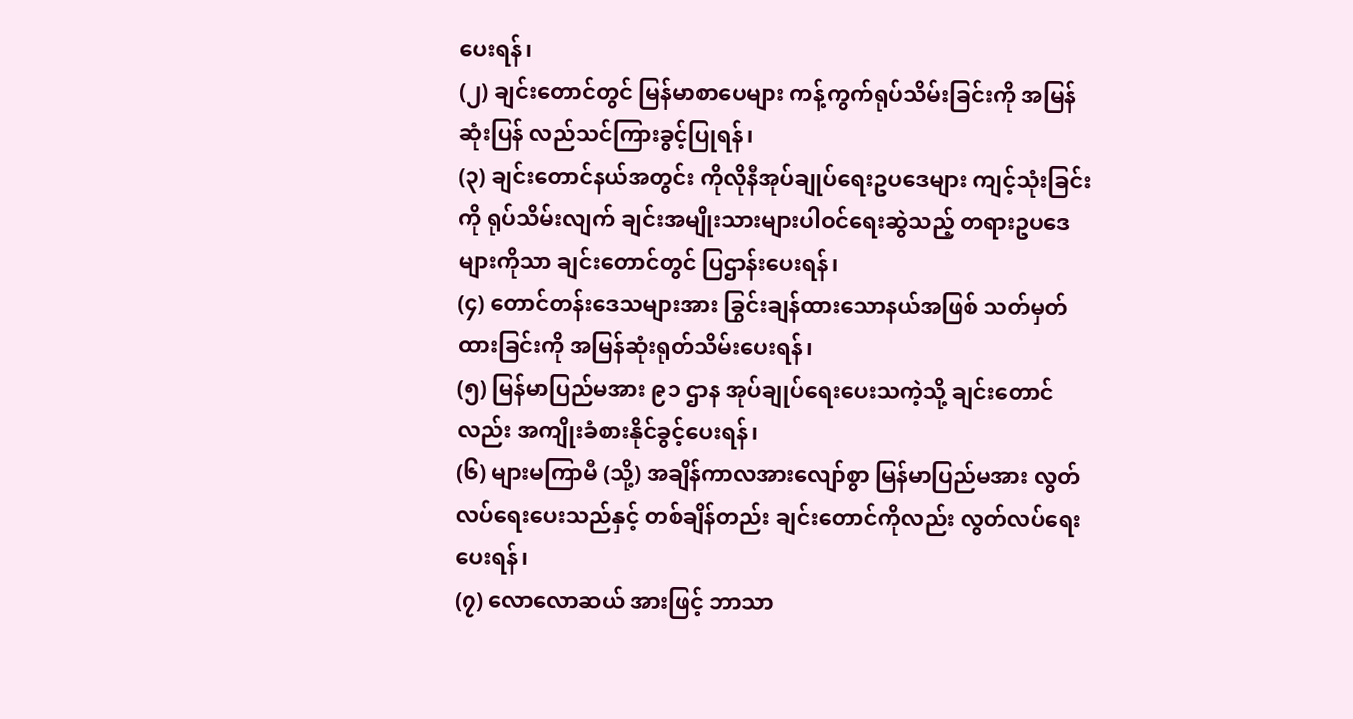ပေးရန်၊
(၂) ချင်းတောင်တွင် မြန်မာစာပေများ ကန့်ကွက်ရုပ်သိမ်းခြင်းကို အမြန်ဆုံးပြန် လည်သင်ကြားခွင့်ပြုရန်၊
(၃) ချင်းတောင်နယ်အတွင်း ကိုလိုနီအုပ်ချုပ်ရေးဥပဒေများ ကျင့်သုံးခြင်းကို ရုပ်သိမ်းလျက် ချင်းအမျိုးသားများပါဝင်ရေးဆွဲသည့် တရားဥပဒေများကိုသာ ချင်းတောင်တွင် ပြဌာန်းပေးရန်၊
(၄) တောင်တန်းဒေသများအား ခြွင်းချန်ထားသောနယ်အဖြစ် သတ်မှတ်ထားခြင်းကို အမြန်ဆုံးရုတ်သိမ်းပေးရန်၊
(၅) မြန်မာပြည်မအား ၉၁ ဌာန အုပ်ချုပ်ရေးပေးသကဲ့သို့ ချင်းတောင်လည်း အကျိုးခံစားနိုင်ခွင့်ပေးရန်၊
(၆) များမကြာမီ (သို့) အချိန်ကာလအားလျော်စွာ မြန်မာပြည်မအား လွတ်လပ်ရေးပေးသည်နှင့် တစ်ချိန်တည်း ချင်းတောင်ကိုလည်း လွတ်လပ်ရေးပေးရန်၊
(၇) လောလောဆယ် အားဖြင့် ဘာသာ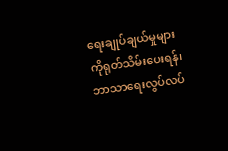ရေးချုပ်ချယ်မှုများကိုရုတ်သိမ်းပေးရန်၊ ဘာသာရေးလွပ်လပ်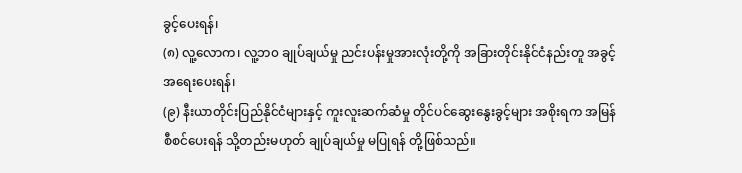ခွင့်ပေးရန်၊
(၈) လူ့လောက၊ လူ့ဘ၀ ချုပ်ချယ်မှု ညင်းပန်းမှုအားလုံးတို့ကို အခြားတိုင်းနိုင်ငံနည်းတူ အခွင့်အရေးပေးရန်၊
(၉) နီးယာတိုင်းပြည်နိုင်ငံများနှင့် ကူးလူးဆက်ဆံမှု တိုင်ပင်ဆွေးနွေးခွင့်များ အစိုးရက အမြန်စီစင်ပေးရန် သို့တည်းမဟုတ် ချုပ်ချယ်မှု မပြုရန် တို့ဖြစ်သည်။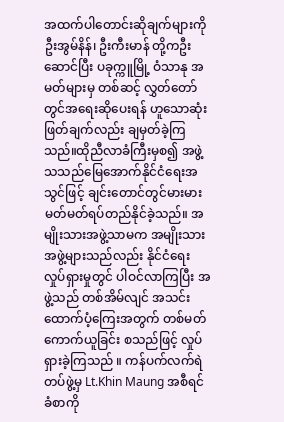အထက်ပါတောင်းဆိုချက်များကို ဦးအွမ်နိန်၊ ဦးကီးမာန် တို့ကဦးဆောင်ပြီး ပခုက္ကူမြို့ ဝံသာနု အမတ်များမှ တစ်ဆင့် လွှတ်တော်တွင်အရေးဆိုပေးရန် ဟူသောဆုံးဖြတ်ချက်လည်း ချမှတ်ခဲ့ကြသည်။ထိုညီလာခံကြီးမှစ၍ အဖွဲ့သသည်မြေအောက်နိုင်ငံရေးအသွင်ဖြင့် ချင်းတောင်တွင်မားမားမတ်မတ်ရပ်တည်နိုင်ခဲ့သည်။ အမျိုးသားအဖွဲ့သာမက အမျိုးသားအဖွဲ့များသည်လည်း နိုင်ငံရေးလှုပ်ရှားမှုတွင် ပါဝင်လာကြပြီး အဖွဲ့သည် တစ်အိမ်လျင် အသင်းထောက်ပံ့ကြေးအတွက် တစ်မတ်ကောက်ယူခြင်း စသည်ဖြင့် လှုပ်ရှားခဲ့ကြသည် ။ ကန်ပက်လက်ရဲတပ်ဖွဲ့မှ Lt.Khin Maung အစီရင်ခံစာကို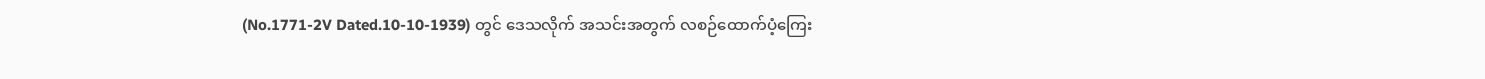(No.1771-2V Dated.10-10-1939) တွင် ဒေသလိုက် အသင်းအတွက် လစဉ်ထောက်ပံ့ကြေး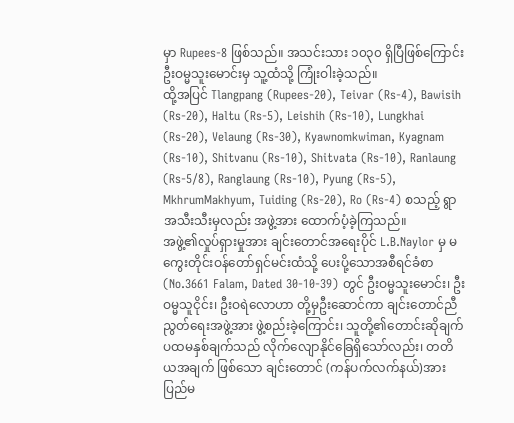မှာ Rupees-8 ဖြစ်သည်။ အသင်းသား ၁၀၃၀ ရှိပြီဖြစ်ကြောင်း ဦးဝမ္မသူးမောင်းမှ သူ့ထံသို့ ကြုံးဝါးခဲ့သည်။
ထို့အပြင် Tlangpang (Rupees-20), Teivar (Rs-4), Bawisih (Rs-20), Haltu (Rs-5), Leishih (Rs-10), Lungkhai (Rs-20), Velaung (Rs-30), Kyawnomkwiman, Kyagnam (Rs-10), Shitvanu (Rs-10), Shitvata (Rs-10), Ranlaung (Rs-5/8), Ranglaung (Rs-10), Pyung (Rs-5), MkhrumMakhyum, Tuiding (Rs-20), Ro (Rs-4) စသည့် ရွာအသီးသီးမှလည်း အဖွဲ့အား ထောက်ပံ့ခဲ့ကြသည်။
အဖွဲ့၏လှုပ်ရှားမှုအား ချင်းတောင်အရေးပိုင် L.B.Naylor မှ မကွေးတိုင်းဝန်တော်ရှင်မင်းထံသို့ ပေးပို့သောအစီရင်ခံစာ (No.3661 Falam, Dated 30-10-39) တွင် ဦးဝမ္မသူးမောင်း၊ ဦးဝမ္မသူငိုင်း၊ ဦးဝရဲလောဟာ တို့မှဦးဆောင်ကာ ချင်းတောင်ညီညွတ်ရေးအဖွဲ့အား ဖွဲ့စည်းခဲ့ကြောင်း၊ သူတို့၏တောင်းဆိုချက် ပထမနှစ်ချက်သည် လိုက်လျောနိုင်ခြေရှိသော်လည်း၊ တတိယအချက် ဖြစ်သော ချင်းတောင် (ကန်ပက်လက်နယ်)အား ပြည်မ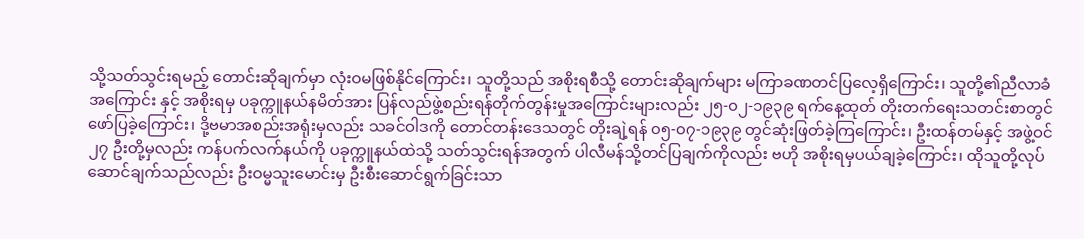သို့သတ်သွင်းရမည့် တောင်းဆိုချက်မှာ လုံးဝမဖြစ်နိုင်ကြောင်း၊ သူတို့သည် အစိုးရစီသို့ တောင်းဆိုချက်များ မကြာခဏတင်ပြလေ့ရှိကြောင်း၊ သူတို့၏ညီလာခံအကြောင်း နှင့် အစိုးရမှ ပခုက္ကူနယ်နမိတ်အား ပြန်လည်ဖွဲ့စည်းရန်တိုက်တွန်းမှုအကြောင်းများလည်း ၂၅-၀၂-၁၉၃၉ ရက်နေ့ထုတ် တိုးတက်ရေးသတင်းစာတွင် ဖော်ပြခဲ့ကြောင်း၊ ဒို့ဗမာအစည်းအရုံးမှလည်း သခင်ဝါဒကို တောင်တန်းဒေသတွင် တိုးချဲ့ရန် ၀၅-၀၇-၁၉၃၉ တွင်ဆုံးဖြတ်ခဲ့ကြကြောင်း၊ ဦးထန်တမ်နှင့် အဖွဲ့ဝင် ၂၇ ဦးတို့မှလည်း ကန်ပက်လက်နယ်ကို ပခုက္ကူနယ်ထဲသို့ သတ်သွင်းရန်အတွက် ပါလီမန်သို့တင်ပြချက်ကိုလည်း ဗဟို အစိုးရမှပယ်ချခဲ့ကြောင်း၊ ထိုသူတို့လုပ်ဆောင်ချက်သည်လည်း ဦးဝမ္မသူးမောင်းမှ ဦးစီးဆောင်ရွက်ခြင်းသာ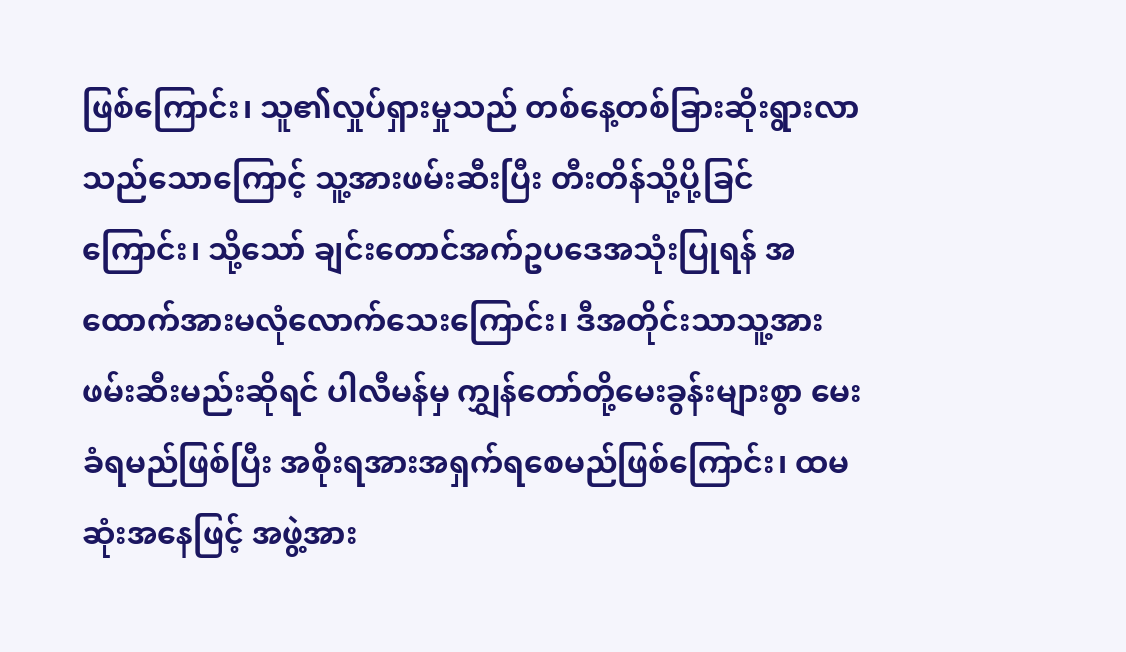ဖြစ်ကြောင်း၊ သူ၏လှုပ်ရှားမှုသည် တစ်နေ့တစ်ခြားဆိုးရွားလာသည်သောကြောင့် သူ့အားဖမ်းဆီးပြီး တီးတိန်သို့ပို့ခြင်ကြောင်း၊ သို့သော် ချင်းတောင်အက်ဥပဒေအသုံးပြုရန် အထောက်အားမလုံလောက်သေးကြောင်း၊ ဒီအတိုင်းသာသူ့အား ဖမ်းဆီးမည်းဆိုရင် ပါလီမန်မှ ကျွှန်တော်တို့မေးခွန်းများစွာ မေးခံရမည်ဖြစ်ပြီး အစိုးရအားအရှက်ရစေမည်ဖြစ်ကြောင်း၊ ထမဆုံးအနေဖြင့် အဖွဲ့အား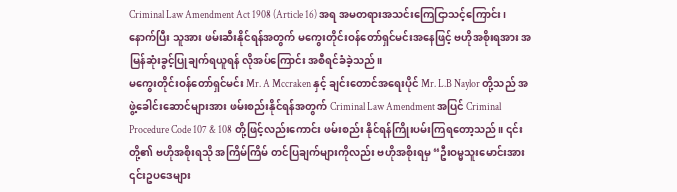Criminal Law Amendment Act 1908 (Article 16) အရ အမတရားအသင်းကြေငြာသင့်ကြောင်း၊ နောက်ပြီး သူအား ဖမ်းဆီးနိုင်ရန်အတွက် မကွေးတိုင်းဝန်တော်ရှင်မင်းအနေဖြင့် ဗဟိုအစိုးရအား အမြန်ဆုံးခွင့်ပြုချက်ရယူရန် လိုအပ်ကြောင်း အစီရင်ခံခဲ့သည်။
မကွေးတိုင်းဝန်တော်ရှင်မင်း Mr. A Mccraken နှင့် ချင်းတောင်အရေးပိုင် Mr. L.B Naylor တို့သည် အဖွဲ့ခေါင်းဆောင်များအား ဖမ်းစည်းနိုင်ရန်အတွက် Criminal Law Amendment အပြင် Criminal Procedure Code 107 & 108 တို့ဖြင့်လည်းကောင်း ဖမ်းစည်း နိုင်ရန်ကြိုးပမ်းကြရတော့သည်။ ၎င်းတို့၏ ဗဟိုအစိုးရသို အကြိမ်ကြိမ် တင်ပြချက်များကိုလည်း ဗဟိုအစိုးရမှ “ဦးဝမ္မသူးမောင်းအား ၎င်းဥပဒေများ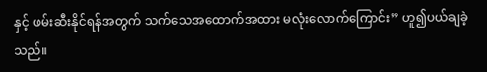နှင့် ဖမ်းဆီးနိုင်ရန်အတွက် သက်သေအထောက်အထား မလုံးလောက်ကြောင်း” ဟူ၍ပယ်ချခဲ့သည်။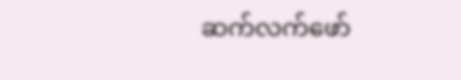ဆက်လက်ဖော်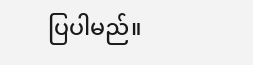ပြပါမည်။